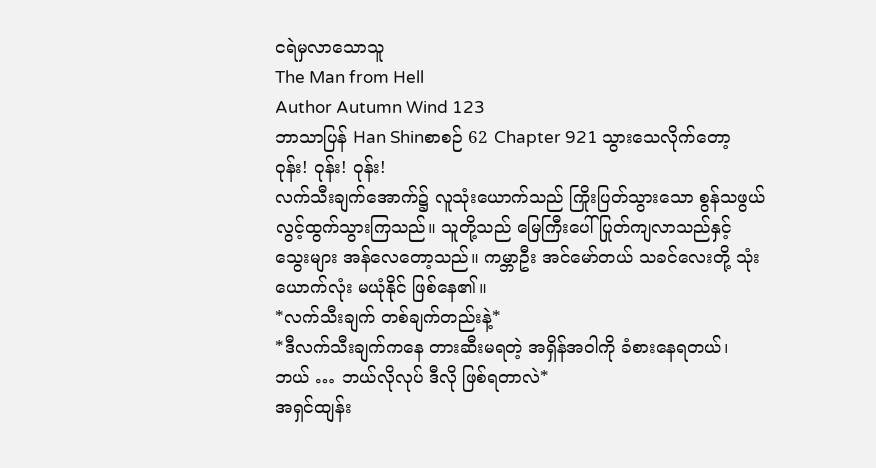ငရဲမှလာသောသူ
The Man from Hell
Author Autumn Wind 123
ဘာသာပြန် Han Shinစာစဉ် 62 Chapter 921 သွားသေလိုက်တော့
ဝုန်း! ဝုန်း! ဝုန်း!
လက်သီးချက်အောက်၌ လူသုံးယောက်သည် ကြိုးပြတ်သွားသော စွန်သဖွယ် လွင့်ထွက်သွားကြသည်။ သူတို့သည် မြေကြီးပေါ် ပြုတ်ကျလာသည်နှင့် သွေးများ အန်လေတော့သည်။ ကမ္ဘာဦး အင်မော်တယ် သခင်လေးတို့ သုံးယောက်လုံး မယုံနိုင် ဖြစ်နေ၏။
*လက်သီးချက် တစ်ချက်တည်းနဲ့*
*ဒီလက်သီးချက်ကနေ တားဆီးမရတဲ့ အရှိန်အဝါကို ခံစားနေရတယ်၊ ဘယ် … ဘယ်လိုလုပ် ဒီလို ဖြစ်ရတာလဲ*
အရှင်ထျန်း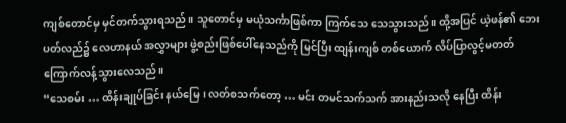ကျစ်တောင်မှ မှင်တက်သွားရသည်။ သူတောင်မှ မယုံသင်္ကာဖြစ်ကာ ကြက်သေ သေသွားသည်။ ထို့အပြင် ယဲ့ဖန်၏ ဘေးပတ်လည်၌ လေဟာနယ် အလွှာများ ဖွဲ့စည်းဖြစ်ပေါ်နေသည်ကို မြင်ပြီး ထျန်းကျစ် တစ်ယောက် လိပ်ပြာလွင့်မတတ် ကြောက်လန့်သွားလေသည်။
“သေစမ်း … ထိန်းချုပ်ခြင်း နယ်မြေ၊ လတ်စသက်တော့ … မင်း တမင်သက်သက် အားနည်းသလို နေပြီး ထိန်း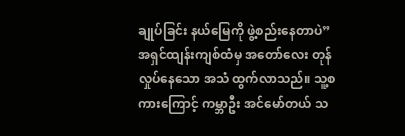ချုပ်ခြင်း နယ်မြေကို ဖွဲ့စည်းနေတာပဲ”
အရှင်ထျန်းကျစ်ထံမှ အတော်လေး တုန်လှုပ်နေသော အသံ ထွက်လာသည်။ သူ့စကားကြောင့် ကမ္ဘာဦး အင်မော်တယ် သ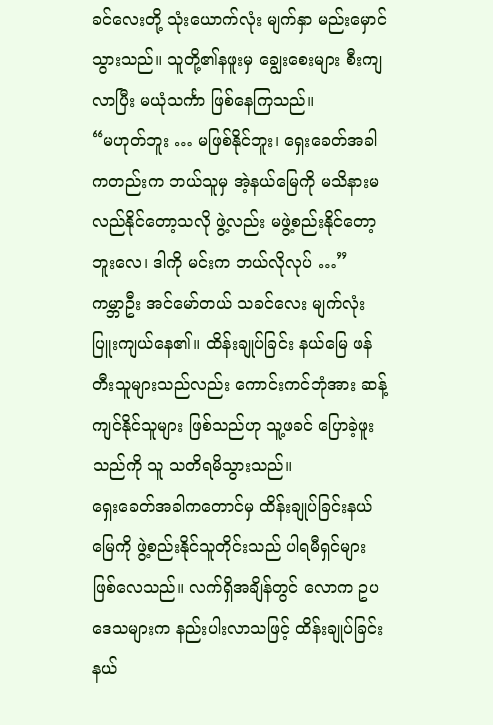ခင်လေးတို့ သုံးယောက်လုံး မျက်နှာ မည်းမှောင်သွားသည်။ သူတို့၏နဖူးမှ ချွေးစေးများ စီးကျလာပြီး မယုံသင်္ကာ ဖြစ်နေကြသည်။
“မဟုတ်ဘူး … မဖြစ်နိုင်ဘူး၊ ရှေးခေတ်အခါကတည်းက ဘယ်သူမှ အဲ့နယ်မြေကို မသိနားမလည်နိုင်တော့သလို ဖွဲ့လည်း မဖွဲ့စည်းနိုင်တော့ဘူးလေ၊ ဒါကို မင်းက ဘယ်လိုလုပ် …”
ကမ္ဘာဦး အင်မော်တယ် သခင်လေး မျက်လုံး ပြူးကျယ်နေ၏။ ထိန်းချုပ်ခြင်း နယ်မြေ ဖန်တီးသူများသည်လည်း ကောင်းကင်ဘုံအား ဆန့်ကျင်နိုင်သူများ ဖြစ်သည်ဟု သူ့ဖခင် ပြောခဲ့ဖူးသည်ကို သူ သတိရမိသွားသည်။
ရှေးခေတ်အခါကတောင်မှ ထိန်းချုပ်ခြင်းနယ်မြေကို ဖွဲ့စည်းနိုင်သူတိုင်းသည် ပါရမီရှင်များ ဖြစ်လေသည်။ လက်ရှိအချိန်တွင် လောက ဥပဒေသများက နည်းပါးလာသဖြင့် ထိန်းချုပ်ခြင်း နယ်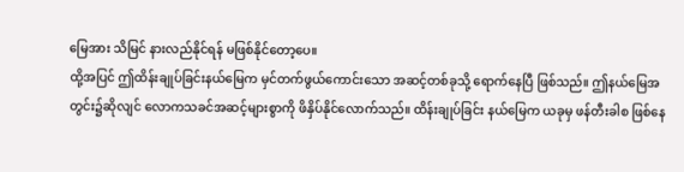မြေအား သိမြင် နားလည်နိုင်ရန် မဖြစ်နိုင်တော့ပေ။
ထို့အပြင် ဤထိန်းချုပ်ခြင်းနယ်မြေက မှင်တက်ဖွယ်ကောင်းသော အဆင့်တစ်ခုသို့ ရောက်နေပြီ ဖြစ်သည်။ ဤနယ်မြေအတွင်း၌ဆိုလျင် လောကသခင်အဆင့်များစွာကို ဖိနှိပ်နိုင်လောက်သည်။ ထိန်းချုပ်ခြင်း နယ်မြေက ယခုမှ ဖန်တီးခါစ ဖြစ်နေ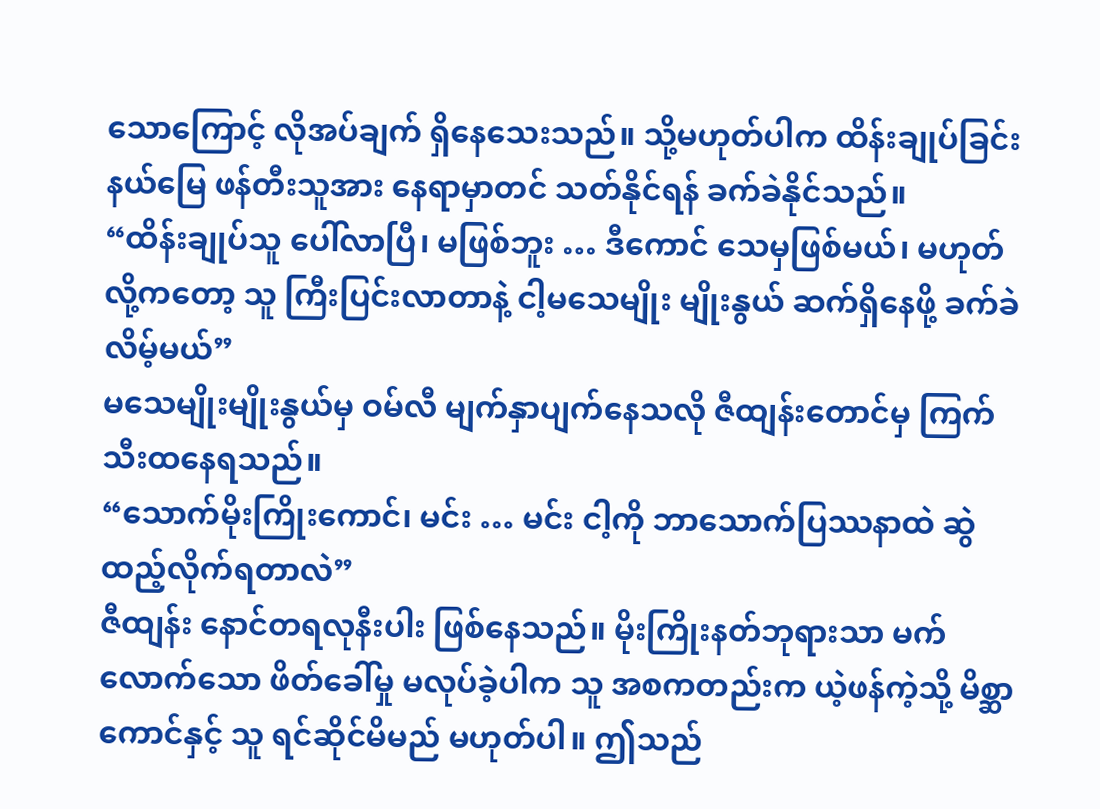သောကြောင့် လိုအပ်ချက် ရှိနေသေးသည်။ သို့မဟုတ်ပါက ထိန်းချုပ်ခြင်း နယ်မြေ ဖန်တီးသူအား နေရာမှာတင် သတ်နိုင်ရန် ခက်ခဲနိုင်သည်။
“ထိန်းချုပ်သူ ပေါ်လာပြီ၊ မဖြစ်ဘူး … ဒီကောင် သေမှဖြစ်မယ်၊ မဟုတ်လို့ကတော့ သူ ကြီးပြင်းလာတာနဲ့ ငါ့မသေမျိုး မျိုးနွယ် ဆက်ရှိနေဖို့ ခက်ခဲလိမ့်မယ်”
မသေမျိုးမျိုးနွယ်မှ ဝမ်လီ မျက်နှာပျက်နေသလို ဇီထျန်းတောင်မှ ကြက်သီးထနေရသည်။
“သောက်မိုးကြိုးကောင်၊ မင်း … မင်း ငါ့ကို ဘာသောက်ပြဿနာထဲ ဆွဲထည့်လိုက်ရတာလဲ”
ဇီထျန်း နောင်တရလုနီးပါး ဖြစ်နေသည်။ မိုးကြိုးနတ်ဘုရားသာ မက်လောက်သော ဖိတ်ခေါ်မှု မလုပ်ခဲ့ပါက သူ အစကတည်းက ယဲ့ဖန်ကဲ့သို့ မိစ္ဆာကောင်နှင့် သူ ရင်ဆိုင်မိမည် မဟုတ်ပါ။ ဤသည်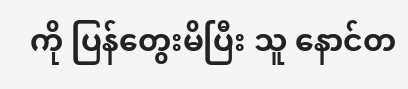ကို ပြန်တွေးမိပြီး သူ နောင်တ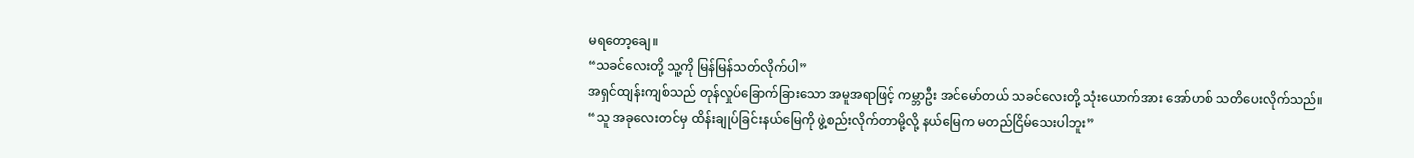မရတော့ချေ။
“သခင်လေးတို့ သူ့ကို မြန်မြန်သတ်လိုက်ပါ”
အရှင်ထျန်းကျစ်သည် တုန်လှုပ်ခြောက်ခြားသော အမူအရာဖြင့် ကမ္ဘာဦး အင်မော်တယ် သခင်လေးတို့ သုံးယောက်အား အော်ဟစ် သတိပေးလိုက်သည်။
“သူ အခုလေးတင်မှ ထိန်းချုပ်ခြင်းနယ်မြေကို ဖွဲ့စည်းလိုက်တာမို့လို့ နယ်မြေက မတည်ငြိမ်သေးပါဘူး”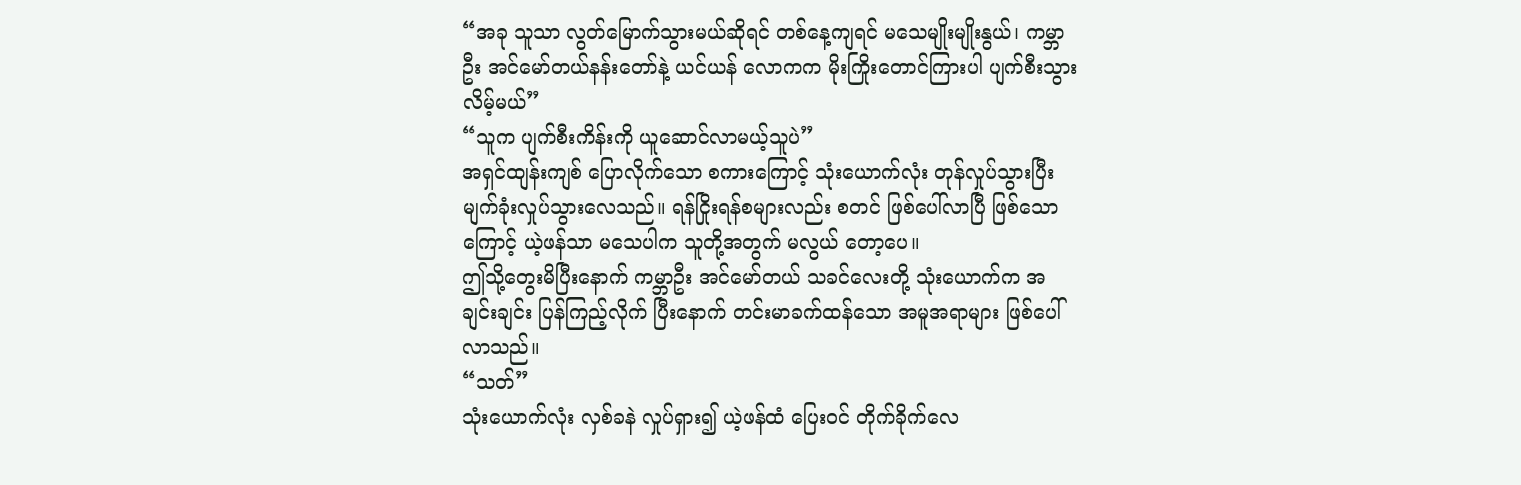“အခု သူသာ လွတ်မြောက်သွားမယ်ဆိုရင် တစ်နေ့ကျရင် မသေမျိုးမျိုးနွယ်၊ ကမ္ဘာဦး အင်မော်တယ်နန်းတော်နဲ့ ယင်ယန် လောကက မိုးကြိုးတောင်ကြားပါ ပျက်စီးသွားလိမ့်မယ်”
“သူက ပျက်စီးကိန်းကို ယူဆောင်လာမယ့်သူပဲ”
အရှင်ထျန်းကျစ် ပြောလိုက်သော စကားကြောင့် သုံးယောက်လုံး တုန်လှုပ်သွားပြီး မျက်ခုံးလှုပ်သွားလေသည်။ ရန်ငြိုးရန်စများလည်း စတင် ဖြစ်ပေါ်လာပြီ ဖြစ်သောကြောင့် ယဲ့ဖန်သာ မသေပါက သူတို့အတွက် မလွယ် တော့ပေ။
ဤသို့တွေးမိပြီးနောက် ကမ္ဘာဦး အင်မော်တယ် သခင်လေးတို့ သုံးယောက်က အချင်းချင်း ပြန်ကြည့်လိုက် ပြီးနောက် တင်းမာခက်ထန်သော အမူအရာများ ဖြစ်ပေါ်လာသည်။
“သတ်”
သုံးယောက်လုံး လှစ်ခနဲ လှုပ်ရှား၍ ယဲ့ဖန်ထံ ပြေးဝင် တိုက်ခိုက်လေ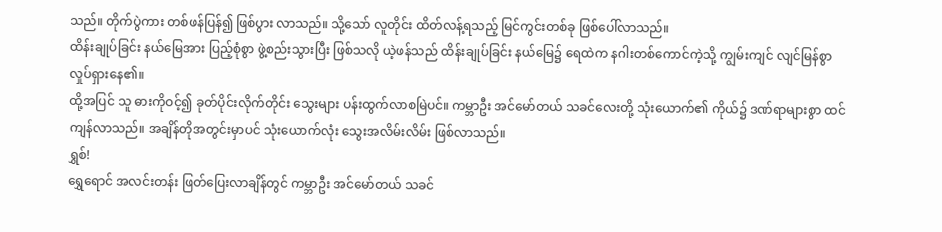သည်။ တိုက်ပွဲကား တစ်ဖန်ပြန်၍ ဖြစ်ပွား လာသည်။ သို့သော် လူတိုင်း ထိတ်လန့်ရသည့် မြင်ကွင်းတစ်ခု ဖြစ်ပေါ်လာသည်။
ထိန်းချုပ်ခြင်း နယ်မြေအား ပြည့်စုံစွာ ဖွဲ့စည်းသွားပြီး ဖြစ်သလို ယဲ့ဖန်သည် ထိန်းချုပ်ခြင်း နယ်မြေ၌ ရေထဲက နဂါးတစ်ကောင်ကဲ့သို့ ကျွမ်းကျင် လျင်မြန်စွာ လှုပ်ရှားနေ၏။
ထို့အပြင် သူ ဓားကိုဝင့်၍ ခုတ်ပိုင်းလိုက်တိုင်း သွေးများ ပန်းထွက်လာစမြဲပင်။ ကမ္ဘာဦး အင်မော်တယ် သခင်လေးတို့ သုံးယောက်၏ ကိုယ်၌ ဒဏ်ရာများစွာ ထင်ကျန်လာသည်။ အချိန်တိုအတွင်းမှာပင် သုံးယောက်လုံး သွေးအလိမ်းလိမ်း ဖြစ်လာသည်။
ရွှစ်!
ရွှေရောင် အလင်းတန်း ဖြတ်ပြေးလာချိန်တွင် ကမ္ဘာဦး အင်မော်တယ် သခင်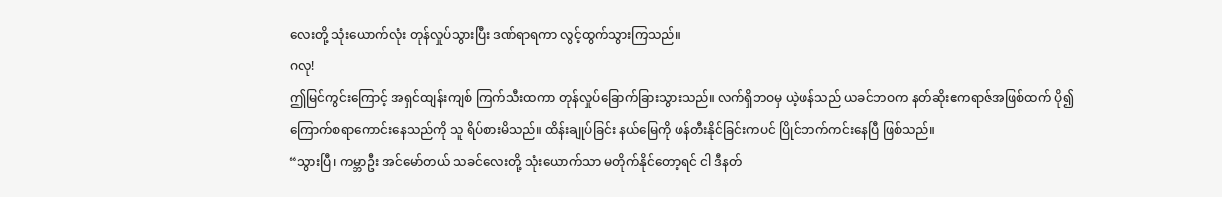လေးတို့ သုံးယောက်လုံး တုန်လှုပ်သွားပြီး ဒဏ်ရာရကာ လွင့်ထွက်သွားကြသည်။
ဂလု!
ဤမြင်ကွင်းကြောင့် အရှင်ထျန်းကျစ် ကြက်သီးထကာ တုန်လှုပ်ခြောက်ခြားသွားသည်။ လက်ရှိဘဝမှ ယဲ့ဖန်သည် ယခင်ဘဝက နတ်ဆိုးဧကရာဇ်အဖြစ်ထက် ပို၍ ကြောက်စရာကောင်းနေသည်ကို သူ ရိပ်စားမိသည်။ ထိန်းချုပ်ခြင်း နယ်မြေကို ဖန်တီးနိုင်ခြင်းကပင် ပြိုင်ဘက်ကင်းနေပြီ ဖြစ်သည်။
“သွားပြီ၊ ကမ္ဘာဦး အင်မော်တယ် သခင်လေးတို့ သုံးယောက်သာ မတိုက်နိုင်တော့ရင် ငါ ဒီနတ်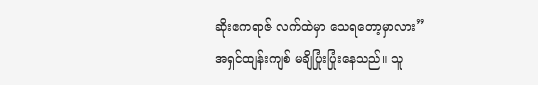ဆိုးဧကရာဇ် လက်ထဲမှာ သေရတော့မှာလား”
အရှင်ထျန်းကျစ် မချိပြုံးပြုံးနေသည်။ သူ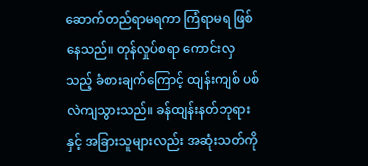ဆောက်တည်ရာမရကာ ကြံရာမရ ဖြစ်နေသည်။ တုန်လှုပ်စရာ ကောင်းလှသည့် ခံစားချက်ကြောင့် ထျန်းကျစ် ပစ်လဲကျသွားသည်။ ခန်ထျန်းနတ်ဘုရားနှင့် အခြားသူများလည်း အဆုံးသတ်ကို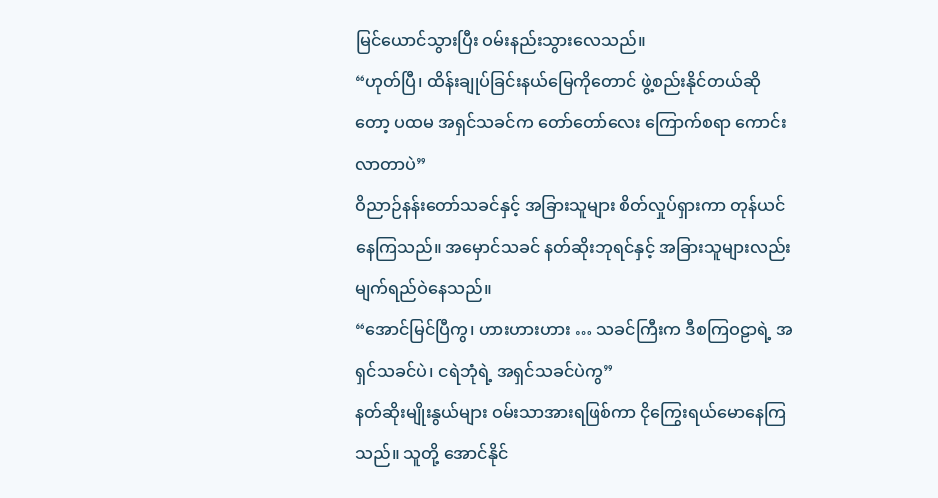မြင်ယောင်သွားပြီး ဝမ်းနည်းသွားလေသည်။
“ဟုတ်ပြီ၊ ထိန်းချုပ်ခြင်းနယ်မြေကိုတောင် ဖွဲ့စည်းနိုင်တယ်ဆိုတော့ ပထမ အရှင်သခင်က တော်တော်လေး ကြောက်စရာ ကောင်းလာတာပဲ”
ဝိညာဉ်နန်းတော်သခင်နှင့် အခြားသူများ စိတ်လှုပ်ရှားကာ တုန်ယင်နေကြသည်။ အမှောင်သခင် နတ်ဆိုးဘုရင်နှင့် အခြားသူများလည်း မျက်ရည်ဝဲနေသည်။
“အောင်မြင်ပြီကွ၊ ဟားဟားဟား … သခင်ကြီးက ဒီစကြဝဠာရဲ့ အရှင်သခင်ပဲ၊ ငရဲဘုံရဲ့ အရှင်သခင်ပဲကွ”
နတ်ဆိုးမျိုးနွယ်များ ဝမ်းသာအားရဖြစ်ကာ ငိုကြွေးရယ်မောနေကြသည်။ သူတို့ အောင်နိုင်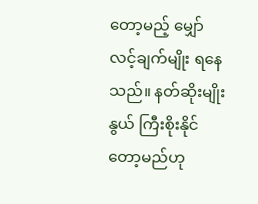တော့မည့် မျှော်လင့်ချက်မျိုး ရနေသည်။ နတ်ဆိုးမျိုးနွယ် ကြီးစိုးနိုင်တော့မည်ဟု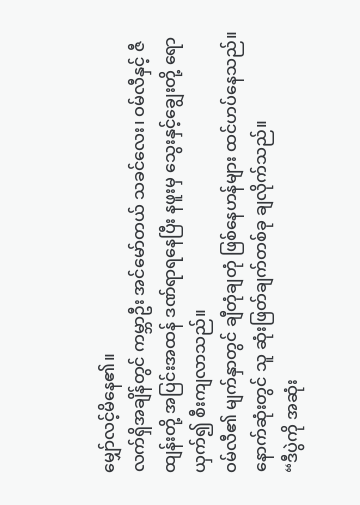မျှော်လင့်မိနေ၏။
လက်ရှိအချိန်တွင် ကမ္ဘာဦး အင်မော်တယ် သခင်လေး၊ ဝမ်လီနှင့် ဇီထျန်းတို့ အပြင်းအထန် ဒဏ်ရာရနေပြီး နဖူးမှ သွေးနှင့်ချွေးတို့ ရောယှက်၍ စီးကျလာသည်။
ဝမ်လီ၏ မျက်နှာတွင် ချီတုံချတုံ ဖြစ်နေဟန်များ ထင်ဟပ်နေသည်။ နောက်ဆုံးတွင် သူ ဆုံးဖြတ်ချက်တစ်ခု ချလိုက်သည်။
“ဒီပွဲကို အဆုံး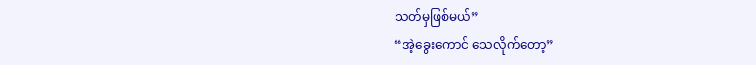သတ်မှဖြစ်မယ်”
“အဲ့ခွေးကောင် သေလိုက်တော့”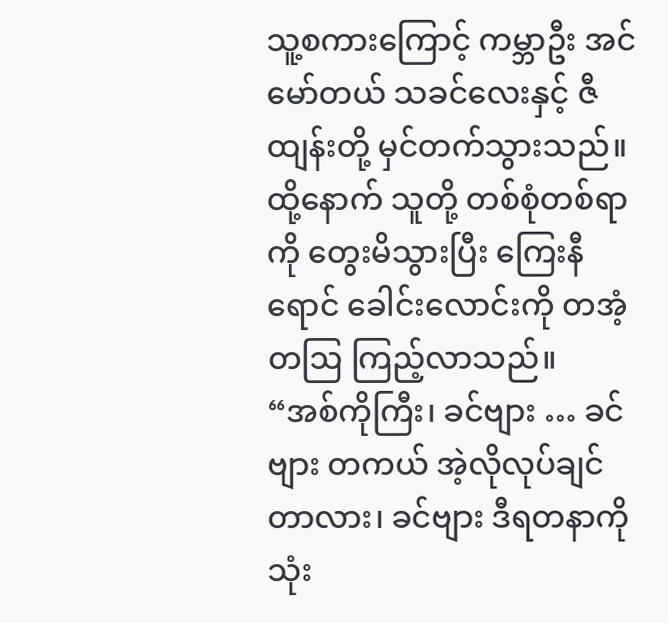သူ့စကားကြောင့် ကမ္ဘာဦး အင်မော်တယ် သခင်လေးနှင့် ဇီထျန်းတို့ မှင်တက်သွားသည်။ ထို့နောက် သူတို့ တစ်စုံတစ်ရာကို တွေးမိသွားပြီး ကြေးနီရောင် ခေါင်းလောင်းကို တအံ့တဩ ကြည့်လာသည်။
“အစ်ကိုကြီး၊ ခင်ဗျား … ခင်ဗျား တကယ် အဲ့လိုလုပ်ချင်တာလား၊ ခင်ဗျား ဒီရတနာကို သုံး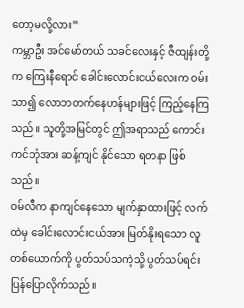တော့မလို့လား”
ကမ္ဘာဦး အင်မော်တယ် သခင်လေးနှင့် ဇီထျန်းတို့က ကြေးနီရောင် ခေါင်းလောင်းငယ်လေးက ဝမ်းသာ၍ လောဘတက်နေဟန်များဖြင့် ကြည့်နေကြသည်။ သူတို့အမြင်တွင် ဤအရာသည် ကောင်းကင်ဘုံအား ဆန့်ကျင် နိုင်သော ရတနာ ဖြစ်သည်။
ဝမ်လီက နာကျင်နေသော မျက်နှာထားဖြင့် လက်ထဲမှ ခေါင်းလောင်းငယ်အား မြတ်နိုးရသော လူတစ်ယောက်ကို ပွတ်သပ်သကဲ့သို့ ပွတ်သပ်ရင်း ပြန်ပြောလိုက်သည်။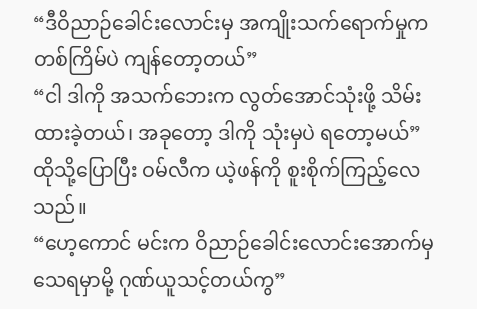“ဒီဝိညာဉ်ခေါင်းလောင်းမှ အကျိုးသက်ရောက်မှုက တစ်ကြိမ်ပဲ ကျန်တော့တယ်”
“ငါ ဒါကို အသက်ဘေးက လွတ်အောင်သုံးဖို့ သိမ်းထားခဲ့တယ်၊ အခုတော့ ဒါကို သုံးမှပဲ ရတော့မယ်”
ထိုသို့ပြောပြီး ဝမ်လီက ယဲ့ဖန်ကို စူးစိုက်ကြည့်လေသည်။
“ဟေ့ကောင် မင်းက ဝိညာဉ်ခေါင်းလောင်းအောက်မှ သေရမှာမို့ ဂုဏ်ယူသင့်တယ်ကွ”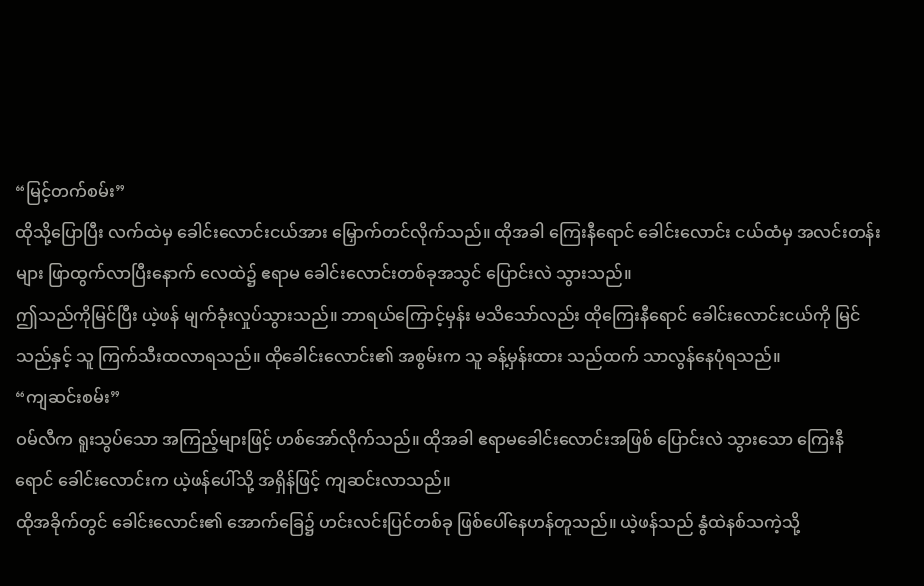“မြင့်တက်စမ်း”
ထိုသို့ပြောပြီး လက်ထဲမှ ခေါင်းလောင်းငယ်အား မြှောက်တင်လိုက်သည်။ ထိုအခါ ကြေးနီရောင် ခေါင်းလောင်း ငယ်ထံမှ အလင်းတန်းများ ဖြာထွက်လာပြီးနောက် လေထဲ၌ ဧရာမ ခေါင်းလောင်းတစ်ခုအသွင် ပြောင်းလဲ သွားသည်။
ဤသည်ကိုမြင်ပြီး ယဲ့ဖန် မျက်ခုံးလှုပ်သွားသည်။ ဘာရယ်ကြောင့်မှန်း မသိသော်လည်း ထိုကြေးနီရောင် ခေါင်းလောင်းငယ်ကို မြင်သည်နှင့် သူ ကြက်သီးထလာရသည်။ ထိုခေါင်းလောင်း၏ အစွမ်းက သူ ခန့်မှန်းထား သည်ထက် သာလွန်နေပုံရသည်။
“ကျဆင်းစမ်း”
ဝမ်လီက ရူးသွပ်သော အကြည့်များဖြင့် ဟစ်အော်လိုက်သည်။ ထိုအခါ ဧရာမခေါင်းလောင်းအဖြစ် ပြောင်းလဲ သွားသော ကြေးနီရောင် ခေါင်းလောင်းက ယဲ့ဖန်ပေါ်သို့ အရှိန်ဖြင့် ကျဆင်းလာသည်။
ထိုအခိုက်တွင် ခေါင်းလောင်း၏ အောက်ခြေ၌ ဟင်းလင်းပြင်တစ်ခု ဖြစ်ပေါ်နေဟန်တူသည်။ ယဲ့ဖန်သည် နွံထဲနစ်သကဲ့သို့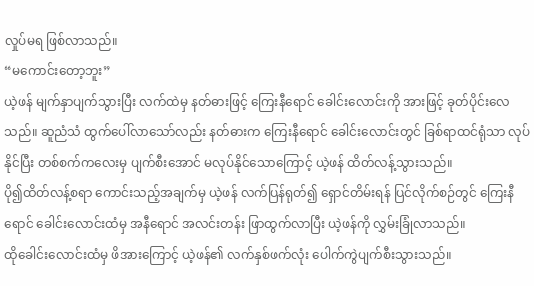လှုပ်မရ ဖြစ်လာသည်။
“မကောင်းတော့ဘူး”
ယဲ့ဖန် မျက်နှာပျက်သွားပြီး လက်ထဲမှ နတ်ဓားဖြင့် ကြေးနီရောင် ခေါင်းလောင်းကို အားဖြင့် ခုတ်ပိုင်းလေသည်။ ဆူညံသံ ထွက်ပေါ်လာသော်လည်း နတ်ဓားက ကြေးနီရောင် ခေါင်းလောင်းတွင် ခြစ်ရာထင်ရုံသာ လုပ်နိုင်ပြီး တစ်စက်ကလေးမှ ပျက်စီးအောင် မလုပ်နိုင်သောကြောင့် ယဲ့ဖန် ထိတ်လန့်သွားသည်။
ပို၍ထိတ်လန့်စရာ ကောင်းသည့်အချက်မှ ယဲ့ဖန် လက်ပြန်ရုတ်၍ ရှောင်တိမ်းရန် ပြင်လိုက်စဉ်တွင် ကြေးနီရောင် ခေါင်းလောင်းထံမှ အနီရောင် အလင်းတန်း ဖြာထွက်လာပြီး ယဲ့ဖန်ကို လွှမ်းခြုံလာသည်။
ထိုခေါင်းလောင်းထံမှ ဖိအားကြောင့် ယဲ့ဖန်၏ လက်နှစ်ဖက်လုံး ပေါက်ကွဲပျက်စီးသွားသည်။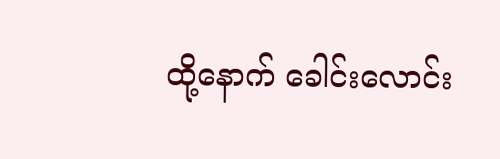ထို့နောက် ခေါင်းလောင်း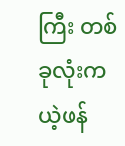ကြီး တစ်ခုလုံးက ယဲ့ဖန်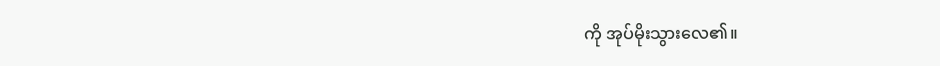ကို အုပ်မိုးသွားလေ၏။